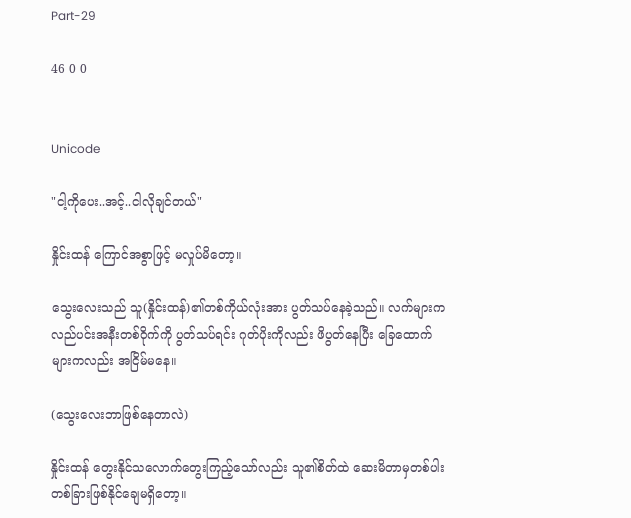Part-29

46 0 0


Unicode

"ငါ့ကိုပေး..အင့်..ငါလိုချင်တယ်"

နှိုင်းထန် ကြောင်အစွာဖြင့် မလှုပ်မိတော့။

သွေးလေးသည် သူ(နှိုင်းထန်)၏တစ်ကိုယ်လုံးအား ပွတ်သပ်နေခဲ့သည်။ လက်များက လည်ပင်းအနီးတစ်ဝိုက်ကို ပွတ်သပ်ရင်း ဂုတ်ပိုးကိုလည်း ဖိပွတ်နေပြီး ခြေထောက်များကလည်း အငြိမ်မနေ။

(သွေးလေးဘာဖြစ်နေတာလဲ)

နှိုင်းထန် တွေးနိုင်သလောက်တွေးကြည့်သော်လည်း သူ၏စိတ်ထဲ ဆေးမိတာမှတစ်ပါး တစ်ခြားဖြစ်နိုင်ချေမရှိတော့။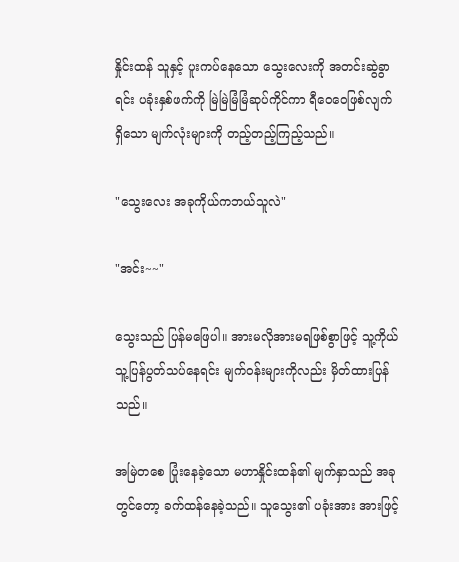နှိုင်းထန် သူနှင့် ပူးကပ်နေသော သွေးလေးကို အတင်းဆွဲခွာရင်း ပခုံးနှစ်ဖက်ကို မြဲမြဲမြံမြံဆုပ်ကိုင်ကာ ရီဝေဝေဖြစ်လျက်ရှိသော မျက်လုံးများကို တည့်တည့်ကြည့်သည်။

"သွေးလေး အခုကိုယ်ကဘယ်သူလဲ"

"အင်း~~"

သွေးသည် ပြန်မဖြေပါ။ အားမလိုအားမရဖြစ်စွာဖြင့် သူ့ကိုယ်သူ့ပြန်ပွတ်သပ်နေရင်း မျက်ဝန်းများကိုလည်း မှိတ်ထားပြန်သည်။

အမြဲတစေ ပြုံးနေခဲ့သော မဟာနှိုင်းထန်၏ မျက်နှာသည် အခုတွင်တော့ ခက်ထန်နေခဲ့သည်။ သူသွေး၏ ပခုံးအား အားဖြင့်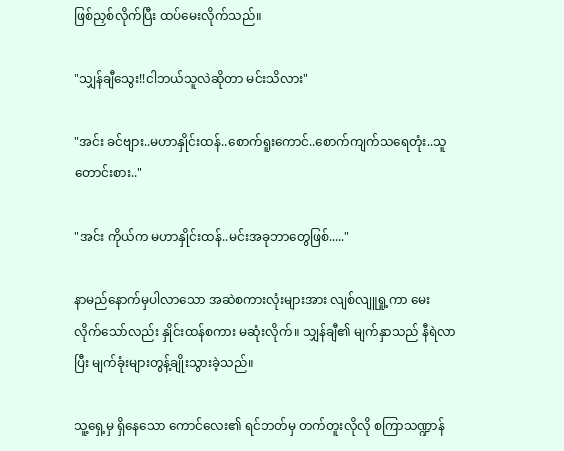ဖြစ်ညှစ်လိုက်ပြီး ထပ်မေးလိုက်သည်။

"သျှန်ချီသွေး!!ငါဘယ်သူလဲဆိုတာ မင်းသိလား"

"အင်း ခင်ဗျား..မဟာနှိုင်းထန်..စောက်ရူးကောင်..စောက်ကျက်သရေတုံး..သူတောင်းစား.."

"အင်း ကိုယ်က မဟာနှိုင်းထန်..မင်းအခုဘာတွေဖြစ်....."

နာမည်နောက်မှပါလာသော အဆဲစကားလုံးများအား လျစ်လျူရှု့ကာ မေးလိုက်သော်လည်း နှိုင်းထန်စကား မဆုံးလိုက်။ သျှန်ချီ၏ မျက်နှာသည် နီရဲလာပြီး မျက်ခုံးများတွန့်ချိုးသွားခဲ့သည်။

သူ့ရှေ့မှ ရှိနေသော ကောင်လေး၏ ရင်ဘတ်မှ တက်တူးလိုလို စကြာသဏ္ဍာန်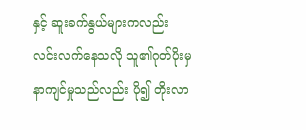နှင့် ဆူးခက်နွယ်များကလည်း လင်းလက်နေသလို သူ၏ဂုတ်ပိုးမှနာကျင်မှုသည်လည်း ပို၍ တိုးလာ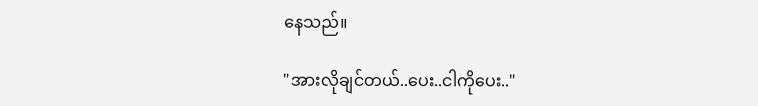နေသည်။

"အားလိုချင်တယ်..ပေး..ငါကိုပေး.."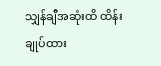သျှန်ချီအဆုံးထိ ထိန်းချုပ်ထား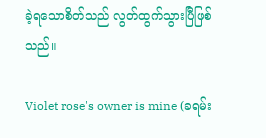ခဲ့ရသောစိတ်သည် လွတ်ထွက်သွားပြီဖြစ်သည်။

Violet rose's owner is mine (ခရမ်း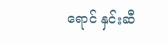ရောင် နှင်းဆီ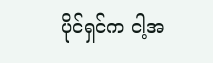ပိုင်ရှင်က ငါ့အ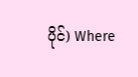ပိုင်) Where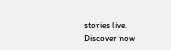stories live. Discover now